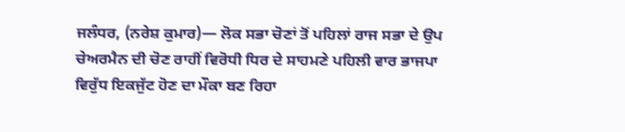ਜਲੰਧਰ, (ਨਰੇਸ਼ ਕੁਮਾਰ)— ਲੋਕ ਸਭਾ ਚੋਣਾਂ ਤੋਂ ਪਹਿਲਾਂ ਰਾਜ ਸਭਾ ਦੇ ਉਪ ਚੇਅਰਮੈਨ ਦੀ ਚੋਣ ਰਾਹੀਂ ਵਿਰੋਧੀ ਧਿਰ ਦੇ ਸਾਹਮਣੇ ਪਹਿਲੀ ਵਾਰ ਭਾਜਪਾ ਵਿਰੁੱਧ ਇਕਜੁੱਟ ਹੋਣ ਦਾ ਮੌਕਾ ਬਣ ਰਿਹਾ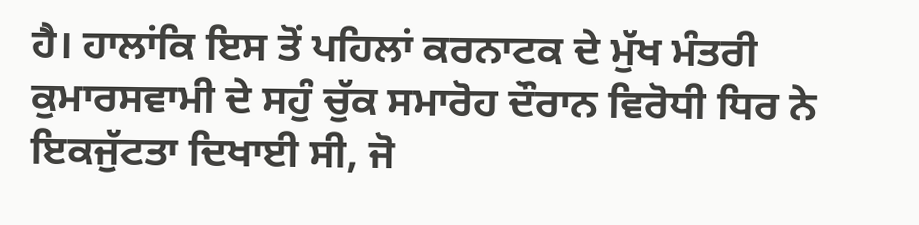ਹੈ। ਹਾਲਾਂਕਿ ਇਸ ਤੋਂ ਪਹਿਲਾਂ ਕਰਨਾਟਕ ਦੇ ਮੁੱਖ ਮੰਤਰੀ ਕੁਮਾਰਸਵਾਮੀ ਦੇ ਸਹੁੰ ਚੁੱਕ ਸਮਾਰੋਹ ਦੌਰਾਨ ਵਿਰੋਧੀ ਧਿਰ ਨੇ ਇਕਜੁੱਟਤਾ ਦਿਖਾਈ ਸੀ, ਜੋ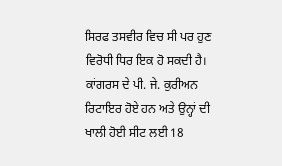ਸਿਰਫ ਤਸਵੀਰ ਵਿਚ ਸੀ ਪਰ ਹੁਣ ਵਿਰੋਧੀ ਧਿਰ ਇਕ ਹੋ ਸਕਦੀ ਹੈ। ਕਾਂਗਰਸ ਦੇ ਪੀ. ਜੇ. ਕੁਰੀਅਨ ਰਿਟਾਇਰ ਹੋਏ ਹਨ ਅਤੇ ਉਨ੍ਹਾਂ ਦੀ ਖਾਲੀ ਹੋਈ ਸੀਟ ਲਈ 18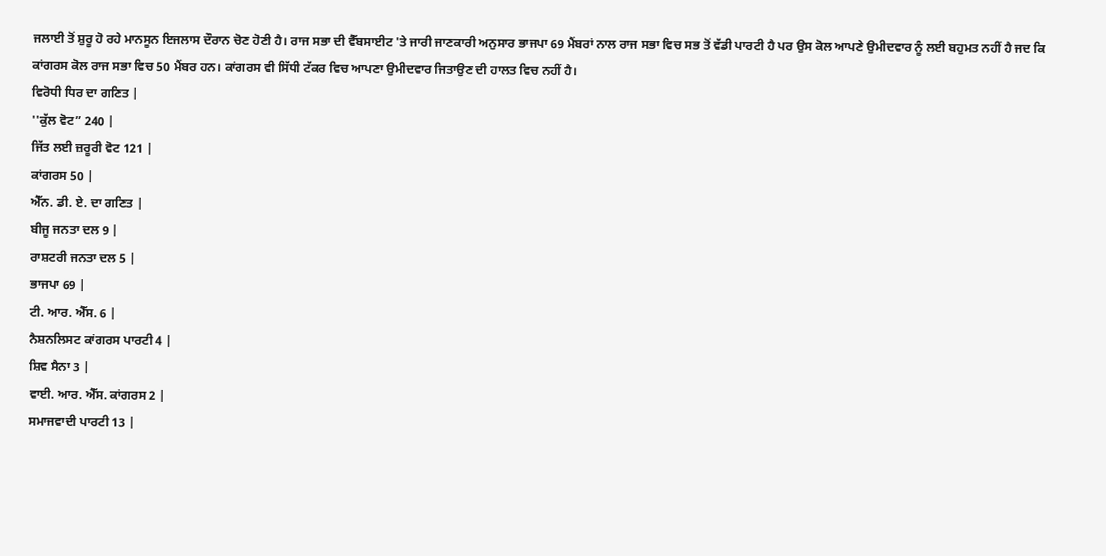ਜਲਾਈ ਤੋਂ ਸ਼ੁਰੂ ਹੋ ਰਹੇ ਮਾਨਸੂਨ ਇਜਲਾਸ ਦੌਰਾਨ ਚੋਣ ਹੋਣੀ ਹੈ। ਰਾਜ ਸਭਾ ਦੀ ਵੈੱਬਸਾਈਟ 'ਤੇ ਜਾਰੀ ਜਾਣਕਾਰੀ ਅਨੁਸਾਰ ਭਾਜਪਾ 69 ਮੈਂਬਰਾਂ ਨਾਲ ਰਾਜ ਸਭਾ ਵਿਚ ਸਭ ਤੋਂ ਵੱਡੀ ਪਾਰਟੀ ਹੈ ਪਰ ਉਸ ਕੋਲ ਆਪਣੇ ਉਮੀਦਵਾਰ ਨੂੰ ਲਈ ਬਹੁਮਤ ਨਹੀਂ ਹੈ ਜਦ ਕਿ ਕਾਂਗਰਸ ਕੋਲ ਰਾਜ ਸਭਾ ਵਿਚ 50 ਮੈਂਬਰ ਹਨ। ਕਾਂਗਰਸ ਵੀ ਸਿੱਧੀ ਟੱਕਰ ਵਿਚ ਆਪਣਾ ਉਮੀਦਵਾਰ ਜਿਤਾਉਣ ਦੀ ਹਾਲਤ ਵਿਚ ਨਹੀਂ ਹੈ।
ਵਿਰੋਧੀ ਧਿਰ ਦਾ ਗਣਿਤ |
''ਕੁੱਲ ਵੋਟ” 240 |
ਜਿੱਤ ਲਈ ਜ਼ਰੂਰੀ ਵੋਟ 121 |
ਕਾਂਗਰਸ 50 |
ਐੱਨ. ਡੀ. ਏ. ਦਾ ਗਣਿਤ |
ਬੀਜੂ ਜਨਤਾ ਦਲ 9 |
ਰਾਸ਼ਟਰੀ ਜਨਤਾ ਦਲ 5 |
ਭਾਜਪਾ 69 |
ਟੀ. ਆਰ. ਐੱਸ. 6 |
ਨੈਸ਼ਨਲਿਸਟ ਕਾਂਗਰਸ ਪਾਰਟੀ 4 |
ਸ਼ਿਵ ਸੈਨਾ 3 |
ਵਾਈ. ਆਰ. ਐੱਸ. ਕਾਂਗਰਸ 2 |
ਸਮਾਜਵਾਦੀ ਪਾਰਟੀ 13 |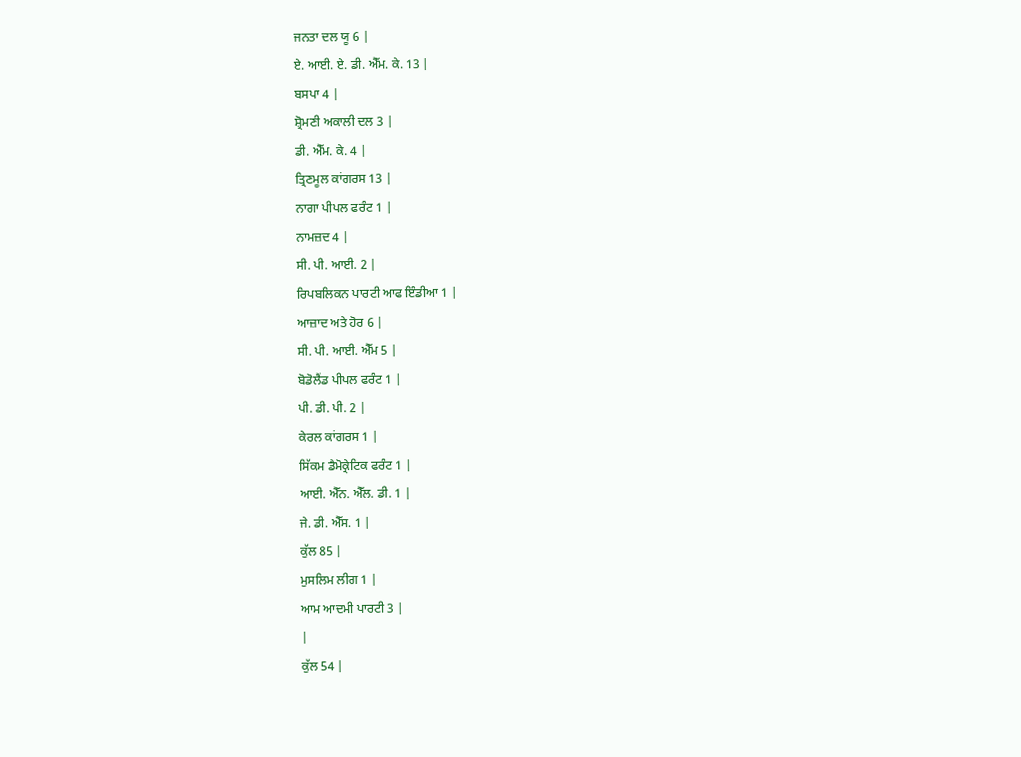ਜਨਤਾ ਦਲ ਯੂ 6 |
ਏ. ਆਈ. ਏ. ਡੀ. ਐੱਮ. ਕੇ. 13 |
ਬਸਪਾ 4 |
ਸ਼੍ਰੋਮਣੀ ਅਕਾਲੀ ਦਲ 3 |
ਡੀ. ਐੱਮ. ਕੇ. 4 |
ਤ੍ਰਿਣਮੂਲ ਕਾਂਗਰਸ 13 |
ਨਾਗਾ ਪੀਪਲ ਫਰੰਟ 1 |
ਨਾਮਜ਼ਦ 4 |
ਸੀ. ਪੀ. ਆਈ. 2 |
ਰਿਪਬਲਿਕਨ ਪਾਰਟੀ ਆਫ ਇੰਡੀਆ 1 |
ਆਜ਼ਾਦ ਅਤੇ ਹੋਰ 6 |
ਸੀ. ਪੀ. ਆਈ. ਐੱਮ 5 |
ਬੋਡੋਲੈਂਡ ਪੀਪਲ ਫਰੰਟ 1 |
ਪੀ. ਡੀ. ਪੀ. 2 |
ਕੇਰਲ ਕਾਂਗਰਸ 1 |
ਸਿੱਕਮ ਡੈਮੋਕ੍ਰੇਟਿਕ ਫਰੰਟ 1 |
ਆਈ. ਐੱਨ. ਐੱਲ. ਡੀ. 1 |
ਜੇ. ਡੀ. ਐੱਸ. 1 |
ਕੁੱਲ 85 |
ਮੁਸਲਿਮ ਲੀਗ 1 |
ਆਮ ਆਦਮੀ ਪਾਰਟੀ 3 |
|
ਕੁੱਲ 54 |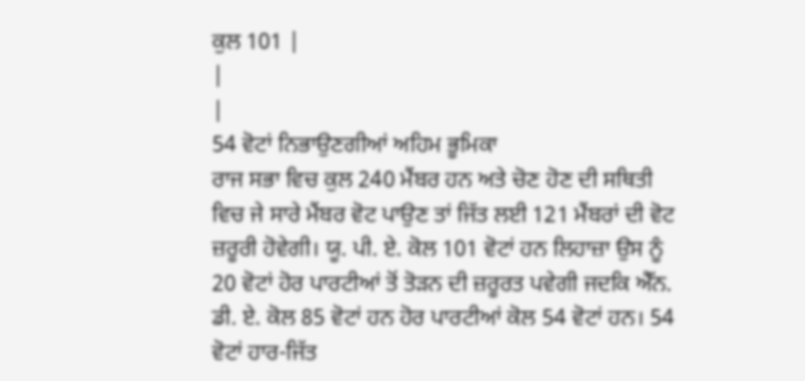ਕੁਲ 101 |
|
|
54 ਵੋਟਾਂ ਨਿਭਾਉਣਗੀਆਂ ਅਹਿਮ ਭੂਮਿਕਾ
ਰਾਜ ਸਭਾ ਵਿਚ ਕੁਲ 240 ਮੈਂਬਰ ਹਨ ਅਤੇ ਚੋਣ ਹੋਣ ਦੀ ਸਥਿਤੀ ਵਿਚ ਜੇ ਸਾਰੇ ਮੈਂਬਰ ਵੋਟ ਪਾਉਣ ਤਾਂ ਜਿੱਤ ਲਈ 121 ਮੈਂਬਰਾਂ ਦੀ ਵੋਟ ਜ਼ਰੂਰੀ ਹੋਵੇਗੀ। ਯੂ. ਪੀ. ਏ. ਕੋਲ 101 ਵੋਟਾਂ ਹਨ ਲਿਹਾਜ਼ਾ ਉਸ ਨੂੰ 20 ਵੋਟਾਂ ਹੋਰ ਪਾਰਟੀਆਂ ਤੋਂ ਤੋੜਨ ਦੀ ਜ਼ਰੂਰਤ ਪਵੇਗੀ ਜਦਕਿ ਐੱਨ. ਡੀ. ਏ. ਕੋਲ 85 ਵੋਟਾਂ ਹਨ ਹੋਰ ਪਾਰਟੀਆਂ ਕੋਲ 54 ਵੋਟਾਂ ਹਨ। 54 ਵੋਟਾਂ ਹਾਰ-ਜਿੱਤ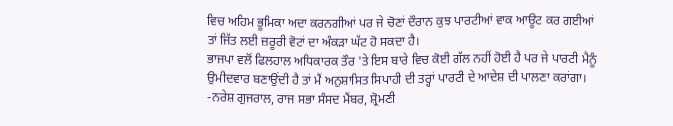ਵਿਚ ਅਹਿਮ ਭੂਮਿਕਾ ਅਦਾ ਕਰਨਗੀਆਂ ਪਰ ਜੇ ਚੋਣਾਂ ਦੌਰਾਨ ਕੁਝ ਪਾਰਟੀਆਂ ਵਾਕ ਆਊਟ ਕਰ ਗਈਆਂ ਤਾਂ ਜਿੱਤ ਲਈ ਜ਼ਰੂਰੀ ਵੋਟਾਂ ਦਾ ਅੰਕੜਾ ਘੱਟ ਹੋ ਸਕਦਾ ਹੈ।
ਭਾਜਪਾ ਵਲੋਂ ਫਿਲਹਾਲ ਅਧਿਕਾਰਕ ਤੌਰ 'ਤੇ ਇਸ ਬਾਰੇ ਵਿਚ ਕੋਈ ਗੱਲ ਨਹੀਂ ਹੋਈ ਹੈ ਪਰ ਜੇ ਪਾਰਟੀ ਮੈਨੂੰ ਉਮੀਦਵਾਰ ਬਣਾਉਂਦੀ ਹੈ ਤਾਂ ਮੈਂ ਅਨੁਸ਼ਾਸਿਤ ਸਿਪਾਹੀ ਦੀ ਤਰ੍ਹਾਂ ਪਾਰਟੀ ਦੇ ਆਦੇਸ਼ ਦੀ ਪਾਲਣਾ ਕਰਾਂਗਾ।
-ਨਰੇਸ਼ ਗੁਜਰਾਲ, ਰਾਜ ਸਭਾ ਸੰਸਦ ਮੈਂਬਰ, ਸ਼੍ਰੋਮਣੀ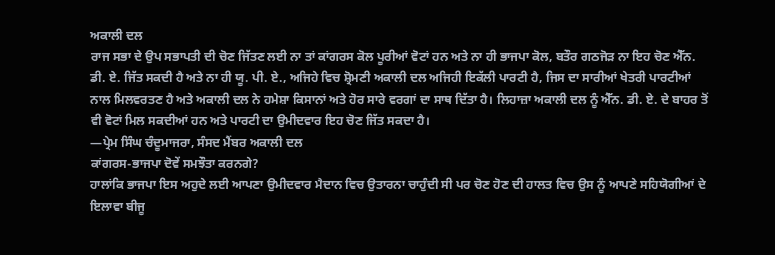ਅਕਾਲੀ ਦਲ
ਰਾਜ ਸਭਾ ਦੇ ਉਪ ਸਭਾਪਤੀ ਦੀ ਚੋਣ ਜਿੱਤਣ ਲਈ ਨਾ ਤਾਂ ਕਾਂਗਰਸ ਕੋਲ ਪੂਰੀਆਂ ਵੋਟਾਂ ਹਨ ਅਤੇ ਨਾ ਹੀ ਭਾਜਪਾ ਕੋਲ, ਬਤੌਰ ਗਠਜੋੜ ਨਾ ਇਹ ਚੋਣ ਐੱਨ. ਡੀ. ਏ. ਜਿੱਤ ਸਕਦੀ ਹੈ ਅਤੇ ਨਾ ਹੀ ਯੂ. ਪੀ. ਏ., ਅਜਿਹੇ ਵਿਚ ਸ਼੍ਰੋਮਣੀ ਅਕਾਲੀ ਦਲ ਅਜਿਹੀ ਇਕੱਲੀ ਪਾਰਟੀ ਹੈ, ਜਿਸ ਦਾ ਸਾਰੀਆਂ ਖੇਤਰੀ ਪਾਰਟੀਆਂ ਨਾਲ ਮਿਲਵਰਤਣ ਹੈ ਅਤੇ ਅਕਾਲੀ ਦਲ ਨੇ ਹਮੇਸ਼ਾ ਕਿਸਾਨਾਂ ਅਤੇ ਹੋਰ ਸਾਰੇ ਵਰਗਾਂ ਦਾ ਸਾਥ ਦਿੱਤਾ ਹੈ। ਲਿਹਾਜ਼ਾ ਅਕਾਲੀ ਦਲ ਨੂੰ ਐੱਨ. ਡੀ. ਏ. ਦੇ ਬਾਹਰ ਤੋਂ ਵੀ ਵੋਟਾਂ ਮਿਲ ਸਕਦੀਆਂ ਹਨ ਅਤੇ ਪਾਰਟੀ ਦਾ ਉਮੀਦਵਾਰ ਇਹ ਚੋਣ ਜਿੱਤ ਸਕਦਾ ਹੈ।
—ਪ੍ਰੇਮ ਸਿੰਘ ਚੰਦੂਮਾਜਰਾ, ਸੰਸਦ ਮੈਂਬਰ ਅਕਾਲੀ ਦਲ
ਕਾਂਗਰਸ-ਭਾਜਪਾ ਦੋਵੇਂ ਸਮਝੌਤਾ ਕਰਨਗੇ?
ਹਾਲਾਂਕਿ ਭਾਜਪਾ ਇਸ ਅਹੁਦੇ ਲਈ ਆਪਣਾ ਉਮੀਦਵਾਰ ਮੈਦਾਨ ਵਿਚ ਉਤਾਰਨਾ ਚਾਹੁੰਦੀ ਸੀ ਪਰ ਚੋਣ ਹੋਣ ਦੀ ਹਾਲਤ ਵਿਚ ਉਸ ਨੂੰ ਆਪਣੇ ਸਹਿਯੋਗੀਆਂ ਦੇ ਇਲਾਵਾ ਬੀਜੂ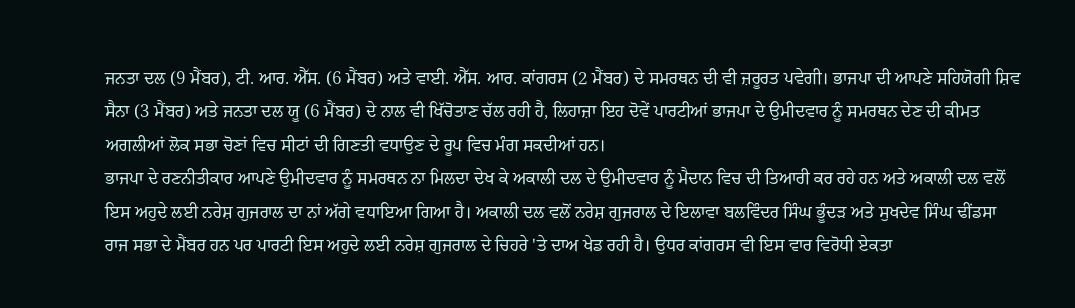ਜਨਤਾ ਦਲ (9 ਮੈਂਬਰ), ਟੀ. ਆਰ. ਐੱਸ. (6 ਮੈਂਬਰ) ਅਤੇ ਵਾਈ. ਐੱਸ. ਆਰ. ਕਾਂਗਰਸ (2 ਮੈਂਬਰ) ਦੇ ਸਮਰਥਨ ਦੀ ਵੀ ਜ਼ਰੂਰਤ ਪਵੇਗੀ। ਭਾਜਪਾ ਦੀ ਆਪਣੇ ਸਹਿਯੋਗੀ ਸ਼ਿਵ ਸੈਨਾ (3 ਮੈਂਬਰ) ਅਤੇ ਜਨਤਾ ਦਲ ਯੂ (6 ਮੈਂਬਰ) ਦੇ ਨਾਲ ਵੀ ਖਿੱਚੋਤਾਣ ਚੱਲ ਰਹੀ ਹੈ, ਲਿਹਾਜ਼ਾ ਇਹ ਦੋਵੇਂ ਪਾਰਟੀਆਂ ਭਾਜਪਾ ਦੇ ਉਮੀਦਵਾਰ ਨੂੰ ਸਮਰਥਨ ਦੇਣ ਦੀ ਕੀਮਤ ਅਗਲੀਆਂ ਲੋਕ ਸਭਾ ਚੋਣਾਂ ਵਿਚ ਸੀਟਾਂ ਦੀ ਗਿਣਤੀ ਵਧਾਉਣ ਦੇ ਰੂਪ ਵਿਚ ਮੰਗ ਸਕਦੀਆਂ ਹਨ।
ਭਾਜਪਾ ਦੇ ਰਣਨੀਤੀਕਾਰ ਆਪਣੇ ਉਮੀਦਵਾਰ ਨੂੰ ਸਮਰਥਨ ਨਾ ਮਿਲਦਾ ਦੇਖ ਕੇ ਅਕਾਲੀ ਦਲ ਦੇ ਉਮੀਦਵਾਰ ਨੂੰ ਮੈਦਾਨ ਵਿਚ ਦੀ ਤਿਆਰੀ ਕਰ ਰਹੇ ਹਨ ਅਤੇ ਅਕਾਲੀ ਦਲ ਵਲੋਂ ਇਸ ਅਹੁਦੇ ਲਈ ਨਰੇਸ਼ ਗੁਜਰਾਲ ਦਾ ਨਾਂ ਅੱਗੇ ਵਧਾਇਆ ਗਿਆ ਹੈ। ਅਕਾਲੀ ਦਲ ਵਲੋਂ ਨਰੇਸ਼ ਗੁਜਰਾਲ ਦੇ ਇਲਾਵਾ ਬਲਵਿੰਦਰ ਸਿੰਘ ਭੂੰਦੜ ਅਤੇ ਸੁਖਦੇਵ ਸਿੰਘ ਢੀਂਡਸਾ ਰਾਜ ਸਭਾ ਦੇ ਮੈਂਬਰ ਹਨ ਪਰ ਪਾਰਟੀ ਇਸ ਅਹੁਦੇ ਲਈ ਨਰੇਸ਼ ਗੁਜਰਾਲ ਦੇ ਚਿਹਰੇ 'ਤੇ ਦਾਅ ਖੇਡ ਰਹੀ ਹੈ। ਉਧਰ ਕਾਂਗਰਸ ਵੀ ਇਸ ਵਾਰ ਵਿਰੋਧੀ ਏਕਤਾ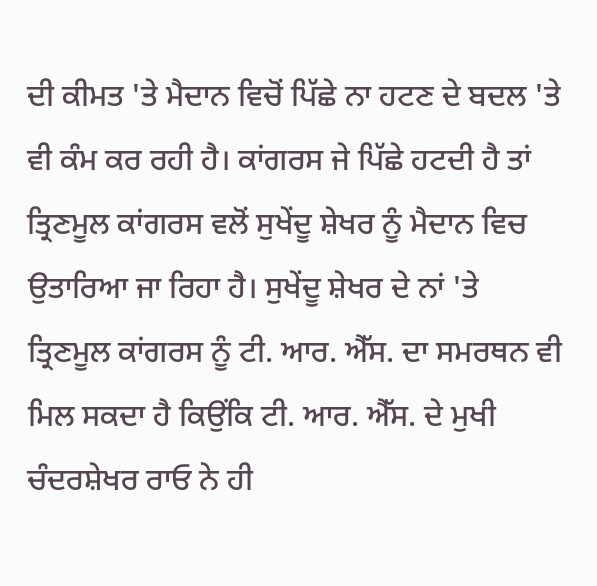ਦੀ ਕੀਮਤ 'ਤੇ ਮੈਦਾਨ ਵਿਚੋਂ ਪਿੱਛੇ ਨਾ ਹਟਣ ਦੇ ਬਦਲ 'ਤੇ ਵੀ ਕੰਮ ਕਰ ਰਹੀ ਹੈ। ਕਾਂਗਰਸ ਜੇ ਪਿੱਛੇ ਹਟਦੀ ਹੈ ਤਾਂ ਤ੍ਰਿਣਮੂਲ ਕਾਂਗਰਸ ਵਲੋਂ ਸੁਖੇਂਦੂ ਸ਼ੇਖਰ ਨੂੰ ਮੈਦਾਨ ਵਿਚ ਉਤਾਰਿਆ ਜਾ ਰਿਹਾ ਹੈ। ਸੁਖੇਂਦੂ ਸ਼ੇਖਰ ਦੇ ਨਾਂ 'ਤੇ ਤ੍ਰਿਣਮੂਲ ਕਾਂਗਰਸ ਨੂੰ ਟੀ. ਆਰ. ਐੱਸ. ਦਾ ਸਮਰਥਨ ਵੀ ਮਿਲ ਸਕਦਾ ਹੈ ਕਿਉਂਕਿ ਟੀ. ਆਰ. ਐੱਸ. ਦੇ ਮੁਖੀ ਚੰਦਰਸ਼ੇਖਰ ਰਾਓ ਨੇ ਹੀ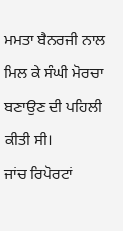ਮਮਤਾ ਬੈਨਰਜੀ ਨਾਲ ਮਿਲ ਕੇ ਸੰਘੀ ਮੋਰਚਾ ਬਣਾਉਣ ਦੀ ਪਹਿਲੀ ਕੀਤੀ ਸੀ।
ਜਾਂਚ ਰਿਪੋਰਟਾਂ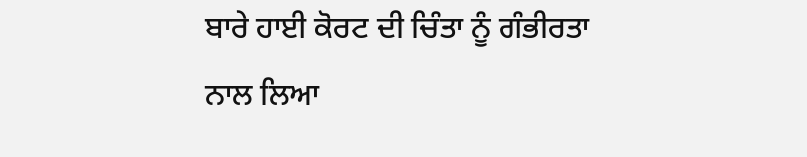ਬਾਰੇ ਹਾਈ ਕੋਰਟ ਦੀ ਚਿੰਤਾ ਨੂੰ ਗੰਭੀਰਤਾ ਨਾਲ ਲਿਆ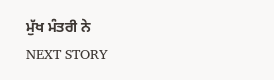ਮੁੱਖ ਮੰਤਰੀ ਨੇ
NEXT STORY